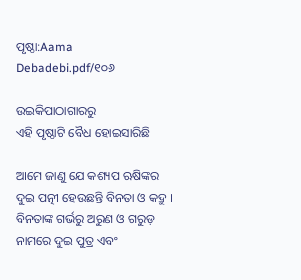ପୃଷ୍ଠା:Aama Debadebi.pdf/୧୦୬

ଉଇକିପାଠାଗାର‌ରୁ
ଏହି ପୃଷ୍ଠାଟି ବୈଧ ହୋଇସାରିଛି

ଆମେ ଜାଣୁ ଯେ କଶ୍ୟପ ଋଷିଙ୍କର ଦୁଇ ପତ୍ନୀ ହେଉଛନ୍ତି ବିନତା ଓ କଦ୍ରୁ । ବିନତାଙ୍କ ଗର୍ଭରୁ ଅରୁଣ ଓ ଗରୁଡ଼ ନାମରେ ଦୁଇ ପୁତ୍ର ଏବଂ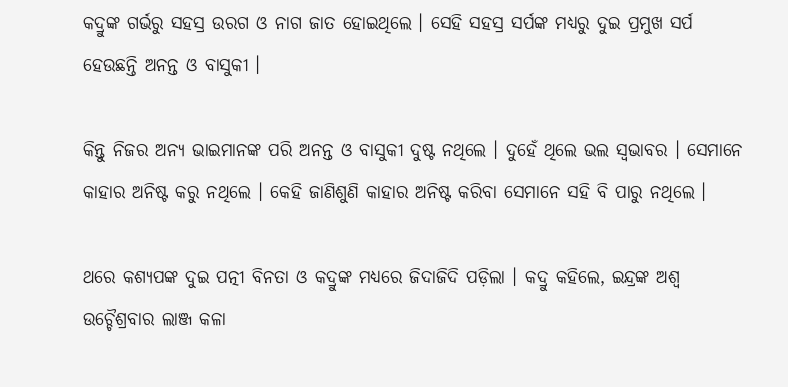କଦ୍ରୁଙ୍କ ଗର୍ଭରୁ ସହସ୍ର ଉରଗ ଓ ନାଗ ଜାତ ହୋଇଥିଲେ । ସେହି ସହସ୍ର ସର୍ପଙ୍କ ମଧ୍ୟରୁ ଦୁଇ ପ୍ରମୁଖ ସର୍ପ ହେଉଛନ୍ତି ଅନନ୍ତ ଓ ବାସୁକୀ ।

କିନ୍ତୁ ନିଜର ଅନ୍ୟ ଭାଇମାନଙ୍କ ପରି ଅନନ୍ତ ଓ ବାସୁକୀ ଦୁଷ୍ଟ ନଥିଲେ । ଦୁହେଁ ଥିଲେ ଭଲ ସ୍ୱଭାବର । ସେମାନେ କାହାର ଅନିଷ୍ଟ କରୁ ନଥିଲେ । କେହି ଜାଣିଶୁଣି କାହାର ଅନିଷ୍ଟ କରିବା ସେମାନେ ସହି ବି ପାରୁ ନଥିଲେ ।

ଥରେ କଶ୍ୟପଙ୍କ ଦୁଇ ପତ୍ନୀ ବିନତା ଓ କଦ୍ରୁଙ୍କ ମଧ୍ୟରେ ଜିଦାଜିଦି ପଡ଼ିଲା । କଦ୍ରୁ କହିଲେ, ଇନ୍ଦ୍ରଙ୍କ ଅଶ୍ୱ ଉଚ୍ଚୈଶ୍ରବାର ଲାଞ୍ଜ କଳା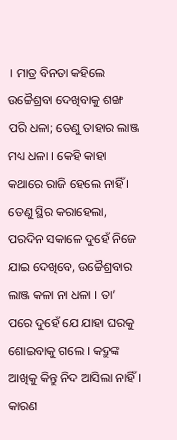। ମାତ୍ର ବିନତା କହିଲେ ଉଚ୍ଚୈଶ୍ରବା ଦେଖିବାକୁ ଶଙ୍ଖ ପରି ଧଳା; ତେଣୁ ତାହାର ଲାଞ୍ଜ ମଧ୍ୟ ଧଳା । କେହି କାହା କଥାରେ ରାଜି ହେଲେ ନାହିଁ । ତେଣୁ ସ୍ଥିର କରାହେଲା, ପରଦିନ ସକାଳେ ଦୁହେଁ ନିଜେ ଯାଇ ଦେଖିବେ, ଉଚ୍ଚୈଶ୍ରବାର ଲାଞ୍ଜ କଳା ନା ଧଳା । ତା’ ପରେ ଦୁହେଁ ଯେ ଯାହା ଘରକୁ ଶୋଇବାକୁ ଗଲେ । କଦ୍ରୁଙ୍କ ଆଖିକୁ କିନ୍ତୁ ନିଦ ଆସିଲା ନାହିଁ । କାରଣ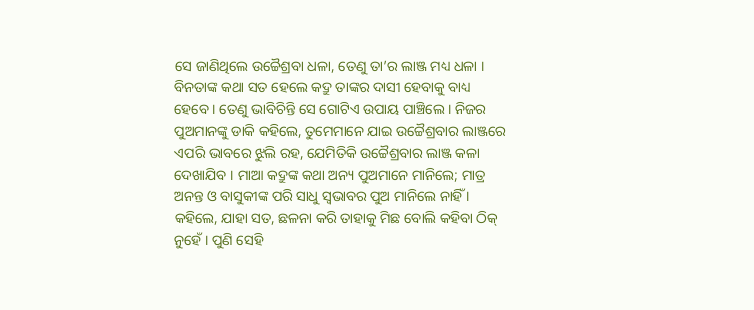ସେ ଜାଣିଥିଲେ ଉଚ୍ଚୈଶ୍ରବା ଧଳା, ତେଣୁ ତା’ର ଲାଞ୍ଜ ମଧ୍ୟ ଧଳା । ବିନତାଙ୍କ କଥା ସତ ହେଲେ କଦ୍ରୁ ତାଙ୍କର ଦାସୀ ହେବାକୁ ବାଧ୍ୟ ହେବେ । ତେଣୁ ଭାବିଚିନ୍ତି ସେ ଗୋଟିଏ ଉପାୟ ପାଞ୍ଚିଲେ । ନିଜର ପୁଅମାନଙ୍କୁ ଡାକି କହିଲେ, ତୁମେମାନେ ଯାଇ ଉଚ୍ଚୈଶ୍ରବାର ଲାଞ୍ଜରେ ଏପରି ଭାବରେ ଝୁଲି ରହ, ଯେମିତିକି ଉଚ୍ଚୈଶ୍ରବାର ଲାଞ୍ଜ କଳା ଦେଖାଯିବ । ମାଆ କଦ୍ରୁଙ୍କ କଥା ଅନ୍ୟ ପୁଅମାନେ ମାନିଲେ; ମାତ୍ର ଅନନ୍ତ ଓ ବାସୁକୀଙ୍କ ପରି ସାଧୁ ସ୍ୱଭାବର ପୁଅ ମାନିଲେ ନାହିଁ । କହିଲେ, ଯାହା ସତ, ଛଳନା କରି ତାହାକୁ ମିଛ ବୋଲି କହିବା ଠିକ୍ ନୁହେଁ । ପୁଣି ସେହି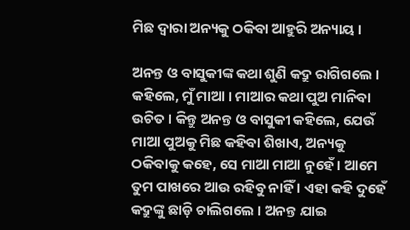ମିଛ ଦ୍ୱାରା ଅନ୍ୟକୁ ଠକିବା ଆହୁରି ଅନ୍ୟାୟ ।

ଅନନ୍ତ ଓ ବାସୁକୀଙ୍କ କଥା ଶୁଣି କଦ୍ରୁ ରାଗିଗଲେ । କହିଲେ, ମୁଁ ମାଆ । ମାଆର କଥା ପୁଅ ମାନିବା ଉଚିତ । କିନ୍ତୁ ଅନନ୍ତ ଓ ବାସୁକୀ କହିଲେ, ଯେଉଁ ମାଆ ପୁଅକୁ ମିଛ କହିବା ଶିଖାଏ, ଅନ୍ୟକୁ ଠକିବାକୁ କହେ, ସେ ମାଆ ମାଆ ନୁହେଁ । ଆମେ ତୁମ ପାଖରେ ଆଉ ରହିବୁ ନାହିଁ । ଏହା କହି ଦୁହେଁ କଦ୍ରୁଙ୍କୁ ଛାଡ଼ି ଚାଲିଗଲେ । ଅନନ୍ତ ଯାଇ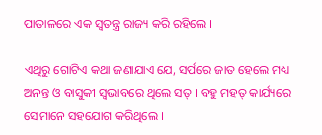ପାତାଳରେ ଏକ ସ୍ୱତନ୍ତ୍ର ରାଜ୍ୟ କରି ରହିଲେ ।

ଏଥିରୁ ଗୋଟିଏ କଥା ଜଣାଯାଏ ଯେ, ସର୍ପରେ ଜାତ ହେଲେ ମଧ୍ୟ ଅନନ୍ତ ଓ ବାସୁକୀ ସ୍ୱଭାବରେ ଥିଲେ ସତ୍ । ବହୁ ମହତ୍ କାର୍ଯ୍ୟରେ ସେମାନେ ସହଯୋଗ କରିଥିଲେ ।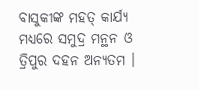ବାସୁକୀଙ୍କ ମହତ୍ କାର୍ଯ୍ୟ ମଧ୍ୟରେ ସମୁଦ୍ର ମନ୍ଥନ ଓ ତ୍ରିପୁର ଦହନ ଅନ୍ୟତମ ।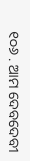୧୦୬ . ଆମ ଦେବଦେବୀ